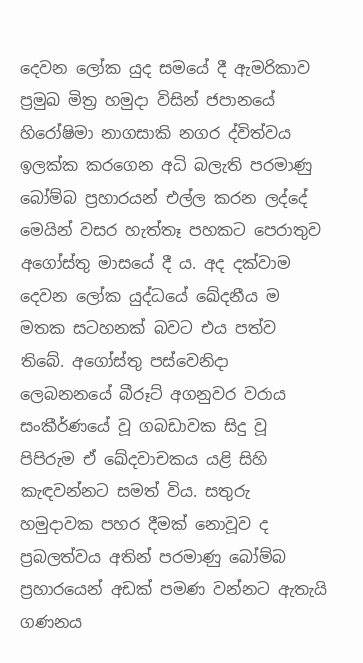දෙවන ලෝක යුද සමයේ දී ඇමරිකාව ප්‍රමුඛ මිත්‍ර හමුදා විසින් ජපානයේ හිරෝෂිමා නාගසාකි නගර ද්විත්වය ඉලක්ක කරගෙන අධි බලැති පරමාණු බෝම්බ ප්‍රහාරයන් එල්ල කරන ලද්දේ මෙයින් වසර හැත්තෑ පහකට පෙරාතුව අගෝස්තු මාසයේ දී ය. අද දක්වාම දෙවන ලෝක යුද්ධයේ ඛේදනීය ම මතක සටහනක් බවට එය පත්ව තිබේ. අගෝස්තු පස්වෙනිදා ලෙබනනයේ බීරූට් අගනුවර වරාය සංකීර්ණයේ වූ ගබඩාවක සිදු වූ පිපිරුම ඒ ඛේදවාචකය යළි සිහි කැඳවන්නට සමත් විය. සතුරු හමුදාවක පහර දීමක් නොවූව ද ප්‍රබලත්වය අතින් පරමාණු බෝම්බ ප්‍රහාරයෙන් අඩක් පමණ වන්නට ඇතැයි ගණනය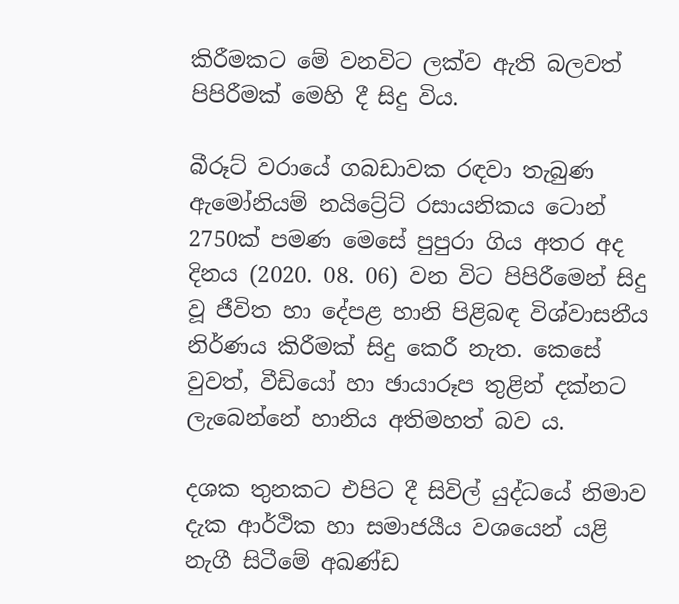කිරීමකට මේ වනවිට ලක්ව ඇති බලවත් පිපිරීමක් මෙහි දී සිදු විය.

බීරූට් වරායේ ගබඩාවක රඳවා තැබුණ ඇමෝනියම් නයිට්‍රේට් රසායනිකය ටොන් 2750ක් පමණ මෙසේ පුපුරා ගිය අතර අද දිනය (2020. 08. 06) වන විට පිපිරීමෙන් සිදු වූ ජීවිත හා දේපළ හානි පිළිබඳ විශ්වාසනීය නිර්ණය කිරීමක් සිදු කෙරී නැත. කෙසේ වුවත්, වීඩියෝ හා ඡායාරූප තුළින් දක්නට ලැබෙන්නේ හානිය අතිමහත් බව ය.

දශක තුනකට එපිට දී සිවිල් යුද්ධයේ නිමාව දැක ආර්ථික හා සමාජයීය වශයෙන් යළි නැගී සිටීමේ අඛණ්ඩ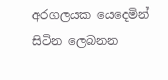අරගලයක යෙදෙමින් සිටින ලෙබනන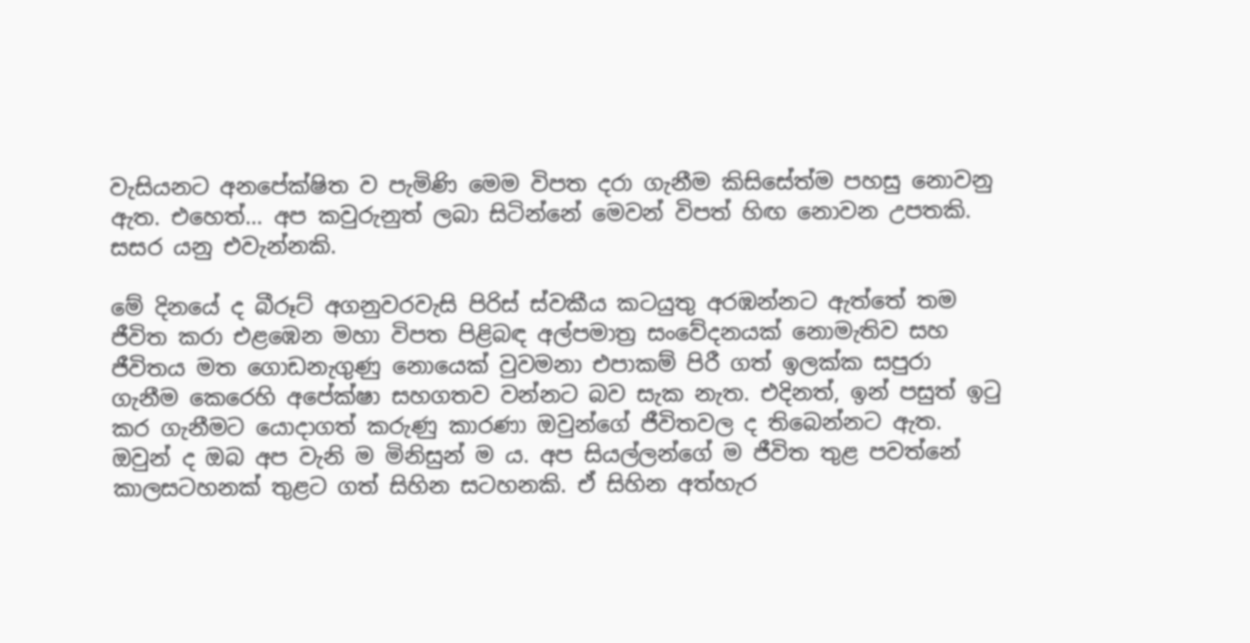වැසියනට අනපේක්ෂිත ව පැමිණි මෙම විපත දරා ගැනීම කිසිසේත්ම පහසු නොවනු ඇත. එහෙත්… අප කවුරුනුත් ලබා සිටින්නේ මෙවන් විපත් හිඟ නොවන උපතකි. සසර යනු එවැන්නකි.

මේ දිනයේ ද බීරූට් අගනුවරවැසි පිරිස් ස්වකීය කටයුතු අරඹන්නට ඇත්තේ තම ජීවිත කරා එළඹෙන මහා විපත පිළිබඳ අල්පමාත්‍ර සංවේදනයක් නොමැතිව සහ ජීවිතය මත ගොඩනැගුණු නොයෙක් වුවමනා එපාකම් පිරී ගත් ඉලක්ක සපුරා ගැනීම කෙරෙහි අපේක්ෂා සහගතව වන්නට බව සැක නැත. එදිනත්, ඉන් පසුත් ඉටු කර ගැනීමට යොදාගත් කරුණු කාරණා ඔවුන්ගේ ජීවිතවල ද තිබෙන්නට ඇත. ඔවුන් ද ඔබ අප වැනි ම මිනිසුන් ම ය. අප සියල්ලන්ගේ ම ජීවිත තුළ පවත්නේ කාලසටහනක් තුළට ගත් සිහින සටහනකි. ඒ සිහින අත්හැර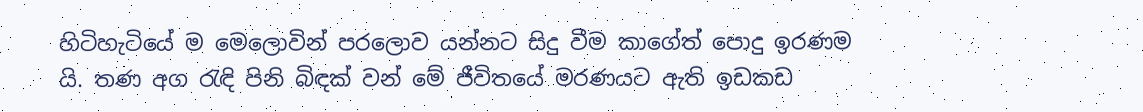හිටිහැටියේ ම මෙලොවින් පරලොව යන්නට සිදු වීම කාගේත් පොදු ඉරණම යි. තණ අග රැඳි පිනි බිඳක් වන් මේ ජීවිතයේ මරණයට ඇති ඉඩකඩ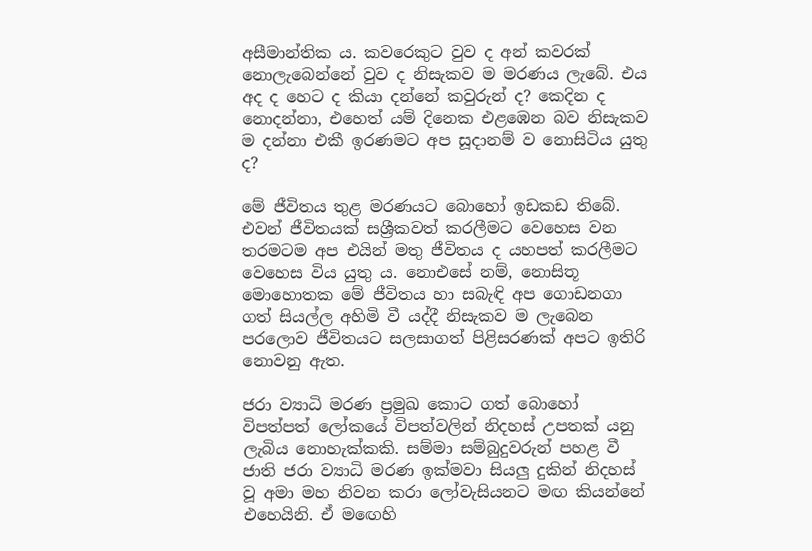අසීමාන්තික ය. කවරෙකුට වුව ද අන් කවරක් නොලැබෙන්නේ වුව ද නිසැකව ම මරණය ලැබේ. එය අද ද හෙට ද කියා දන්නේ කවුරුන් ද? කෙදින ද නොදන්නා, එහෙත් යම් දිනෙක එළඹෙන බව නිසැකව ම දන්නා එකී ඉරණමට අප සූදානම් ව නොසිටිය යුතු ද?

මේ ජීවිතය තුළ මරණයට බොහෝ ඉඩකඩ තිබේ. එවන් ජීවිතයක් සශ්‍රීකවත් කරලීමට වෙහෙස වන තරමටම අප එයින් මතු ජීවිතය ද යහපත් කරලීමට වෙහෙස විය යුතු ය. නොඑසේ නම්, නොසිතූ මොහොතක මේ ජීවිතය හා සබැඳි අප ගොඩනගා ගත් සියල්ල අහිමි වී යද්දී නිසැකව ම ලැබෙන පරලොව ජීවිතයට සලසාගත් පිළිසරණක් අපට ඉතිරි නොවනු ඇත.

ජරා ව්‍යාධි මරණ ප්‍රමුඛ කොට ගත් බොහෝ විපත්පත් ලෝකයේ විපත්වලින් නිදහස් උපතක් යනු ලැබිය නොහැක්කකි. සම්මා සම්බුදුවරුන් පහළ වී ජාති ජරා ව්‍යාධි මරණ ඉක්මවා සියලු දුකින් නිදහස් වූ අමා මහ නිවන කරා ලෝවැසියනට මඟ කියන්නේ එහෙයිනි. ඒ මඟෙහි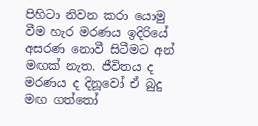පිහිටා නිවන කරා යොමු වීම හැර මරණය ඉදිරියේ අසරණ නොවී සිටීමට අන් මඟක් නැත. ජීවිතය ද මරණය ද දිනූවෝ ඒ බුදු මඟ ගත්තෝ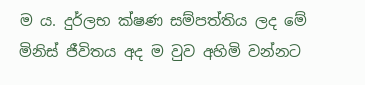ම ය. දුර්ලභ ක්ෂණ සම්පත්තිය ලද මේ මිනිස් ජීවිතය අද ම වුව අහිමි වන්නට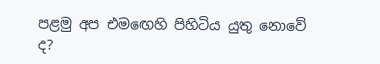පළමු අප එමඟෙහි පිහිටිය යුතු නොවේ ද?